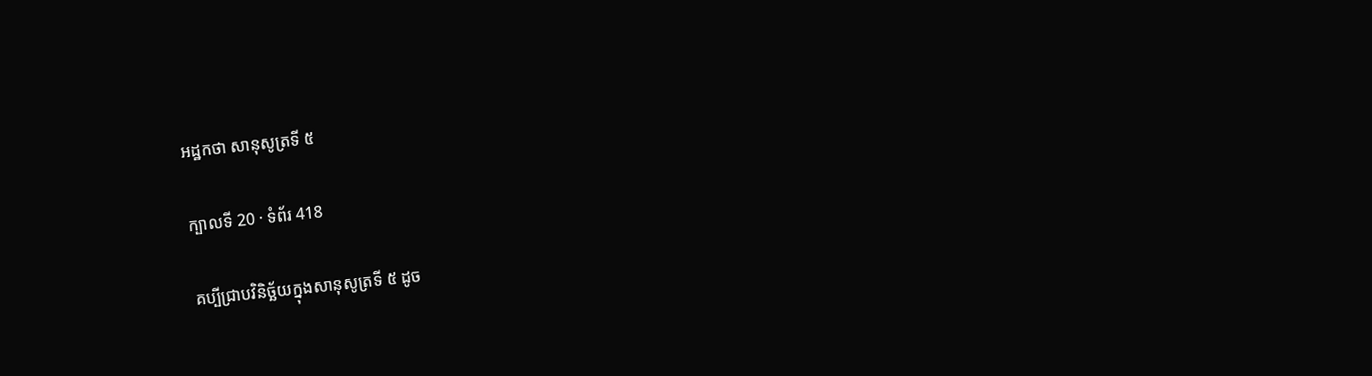អដ្ឋកថា សានុសូត្រទី ៥

ក្បាលទី 20 · ទំព័រ 418

គប្បីជ្រាបវិនិច្ឆ័យក្នុងសានុសូត្រទី ៥ ដូច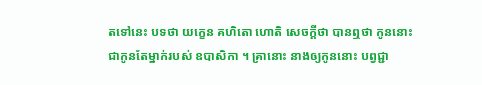តទៅនេះ បទថា យក្ខេន គហិតោ ហោតិ សេចក្តីថា បានឮថា កូននោះជាកូនតែម្នាក់របស់ ឧបាសិកា ។ គ្រានោះ នាងឲ្យកូននោះ បព្វជ្ជា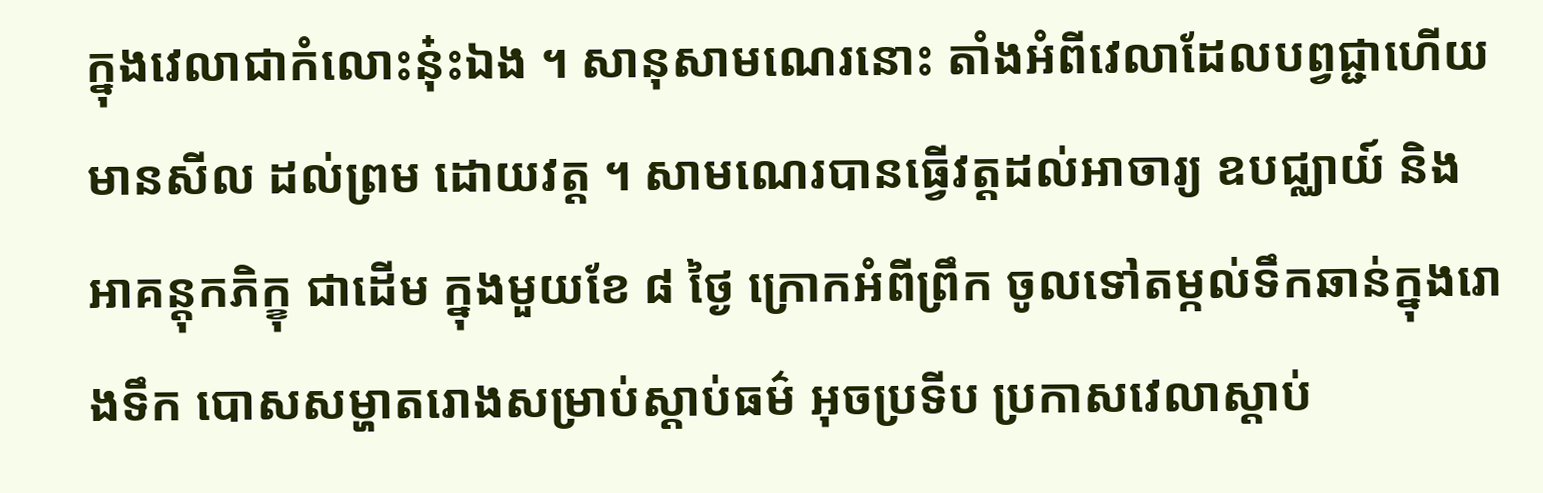ក្នុងវេលាជាកំលោះនុ៎ះឯង ។ សានុសាមណេរនោះ តាំងអំពីវេលាដែលបព្វជ្ជាហើយ មានសីល ដល់ព្រម ដោយវត្ត ។ សាមណេរបានធ្វើវត្តដល់អាចារ្យ ឧបជ្ឈាយ៍ និងអាគន្តុកភិក្ខុ ជាដើម ក្នុងមួយខែ ៨ ថ្ងៃ ក្រោកអំពីព្រឹក ចូលទៅតម្កល់ទឹកឆាន់ក្នុងរោងទឹក បោសសម្ហាតរោងសម្រាប់ស្តាប់ធម៌ អុចប្រទីប ប្រកាសវេលាស្តាប់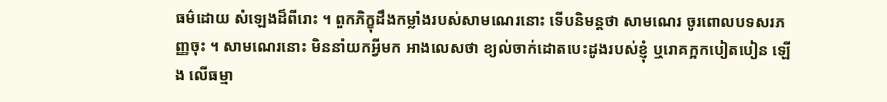ធម៌ដោយ សំឡេងដ៏ពីរោះ ។ ពួកភិក្ខុដឹងកម្លាំងរបស់សាមណេរនោះ ទើបនិមន្តថា សាមណេរ ចូរពោលបទសរភញ្ញចុះ ។ សាមណេរនោះ មិននាំយកអ្វីមក អាងលេសថា ខ្យល់ចាក់ដោតបេះដូងរបស់ខ្ញុំ ឬរោគក្អកបៀតបៀន ឡើង លើធម្មា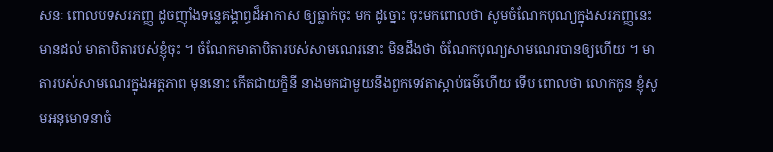សនៈ ពោលបទសរភញ្ញ ដូចញ៉ាំងទន្លេគង្គាព្ធដ៏អាកាស ឲ្យធ្លាក់ចុះ មក ដូច្នោះ ចុះមកពោលថា សូមចំណែកបុណ្យក្នុងសរភញ្ញនេះ មានដល់ មាតាបិតារបស់ខ្ញុំចុះ ។ ចំណែកមាតាបិតារបស់សាមណេរនោះ មិនដឹងថា ចំណែកបុណ្យសាមណេរបានឲ្យហើយ ។ មាតារបស់សាមណេរក្នុងអត្តភាព មុននោះ កើតជាយក្ខិនី នាងមកជាមួយនឹងពួកទេវតាស្តាប់ធម៌ហើយ ទើប ពោលថា លោកកូន ខ្ញុំសូមអនុមោទនាចំ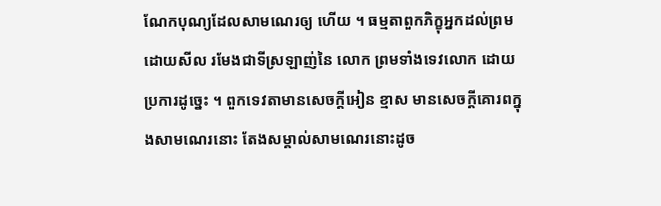ណែកបុណ្យដែលសាមណេរឲ្យ ហើយ ។ ធម្មតាពួកភិក្ខុអ្នកដល់ព្រមដោយសីល រមែងជាទីស្រឡាញ់នៃ លោក ព្រមទាំងទេវលោក ដោយប្រការដូច្នេះ ។ ពួកទេវតាមានសេចក្តីអៀន ខ្មាស មានសេចក្តីគោរពក្នុងសាមណេរនោះ តែងសម្គាល់សាមណេរនោះដូច